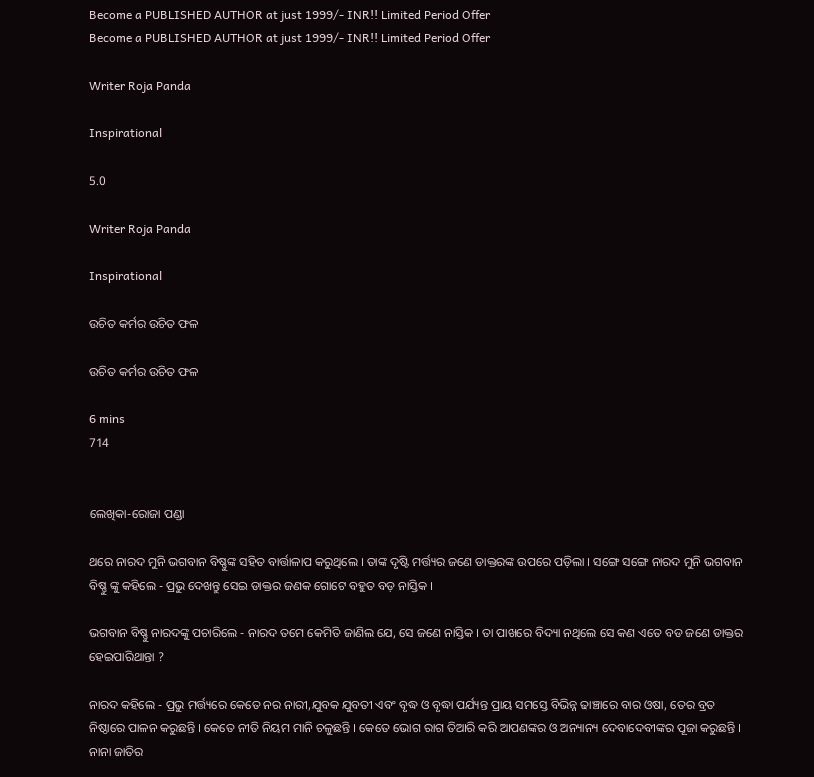Become a PUBLISHED AUTHOR at just 1999/- INR!! Limited Period Offer
Become a PUBLISHED AUTHOR at just 1999/- INR!! Limited Period Offer

Writer Roja Panda

Inspirational

5.0

Writer Roja Panda

Inspirational

ଉଚିତ କର୍ମର ଉଚିତ ଫଳ

ଉଚିତ କର୍ମର ଉଚିତ ଫଳ

6 mins
714


ଲେଖିକା-ରୋଜା ପଣ୍ଡା

ଥରେ ନାରଦ ମୁନି ଭଗବାନ ବିଷ୍ଣୁଙ୍କ ସହିତ ବାର୍ତ୍ତାଳାପ କରୁଥିଲେ । ତାଙ୍କ ଦୃଷ୍ଟି ମର୍ତ୍ତ୍ୟର ଜଣେ ଡାକ୍ତରଙ୍କ ଉପରେ ପଡ଼ିଲା । ସଙ୍ଗେ ସଙ୍ଗେ ନାରଦ ମୁନି ଭଗବାନ ବିଷ୍ଣୁ ଙ୍କୁ କହିଲେ - ପ୍ରଭୁ ଦେଖନ୍ତୁ ସେଇ ଡାକ୍ତର ଜଣକ ଗୋଟେ ବହୁତ ବଡ଼ ନାସ୍ତିକ ।

ଭଗବାନ ବିଷ୍ଣୁ ନାରଦଙ୍କୁ ପଚାରିଲେ - ନାରଦ ତମେ କେମିତି ଜାଣିଲ ଯେ, ସେ ଜଣେ ନାସ୍ତିକ । ତା ପାଖରେ ବିଦ୍ୟା ନଥିଲେ ସେ କଣ ଏତେ ବଡ ଜଣେ ଡାକ୍ତର ହେଇପାରିଥାନ୍ତା ?

ନାରଦ କହିଲେ - ପ୍ରଭୁ ମର୍ତ୍ତ୍ୟରେ କେତେ ନର ନାରୀ,ଯୁବକ ଯୁବତୀ ଏବଂ ବୃଦ୍ଧ ଓ ବୃଦ୍ଧା ପର୍ଯ୍ୟନ୍ତ ପ୍ରାୟ ସମସ୍ତେ ବିଭିନ୍ନ ଢାଞ୍ଚାରେ ବାର ଓଷା, ତେର ବ୍ରତ ନିଷ୍ଠାରେ ପାଳନ କରୁଛନ୍ତି । କେତେ ନୀତି ନିୟମ ମାନି ଚଳୁଛନ୍ତି । କେତେ ଭୋଗ ରାଗ ତିଆରି କରି ଆପଣଙ୍କର ଓ ଅନ୍ୟାନ୍ୟ ଦେବାଦେବୀଙ୍କର ପୂଜା କରୁଛନ୍ତି । ନାନା ଜାତିର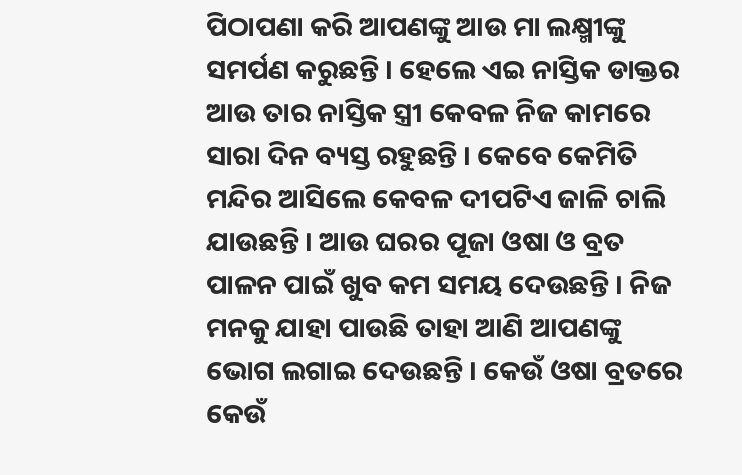ପିଠାପଣା କରି ଆପଣଙ୍କୁ ଆଉ ମା ଲକ୍ଷ୍ମୀଙ୍କୁ ସମର୍ପଣ କରୁଛନ୍ତି । ହେଲେ ଏଇ ନାସ୍ତିକ ଡାକ୍ତର ଆଉ ତାର ନାସ୍ତିକ ସ୍ତ୍ରୀ କେବଳ ନିଜ କାମରେ ସାରା ଦିନ ବ୍ୟସ୍ତ ରହୁଛନ୍ତି । କେବେ କେମିତି ମନ୍ଦିର ଆସିଲେ କେବଳ ଦୀପଟିଏ ଜାଳି ଚାଲି ଯାଉଛନ୍ତି । ଆଉ ଘରର ପୂଜା ଓଷା ଓ ବ୍ରତ ପାଳନ ପାଇଁ ଖୁବ କମ ସମୟ ଦେଉଛନ୍ତି । ନିଜ ମନକୁ ଯାହା ପାଉଛି ତାହା ଆଣି ଆପଣଙ୍କୁ ଭୋଗ ଲଗାଇ ଦେଉଛନ୍ତି । କେଉଁ ଓଷା ବ୍ରତରେ କେଉଁ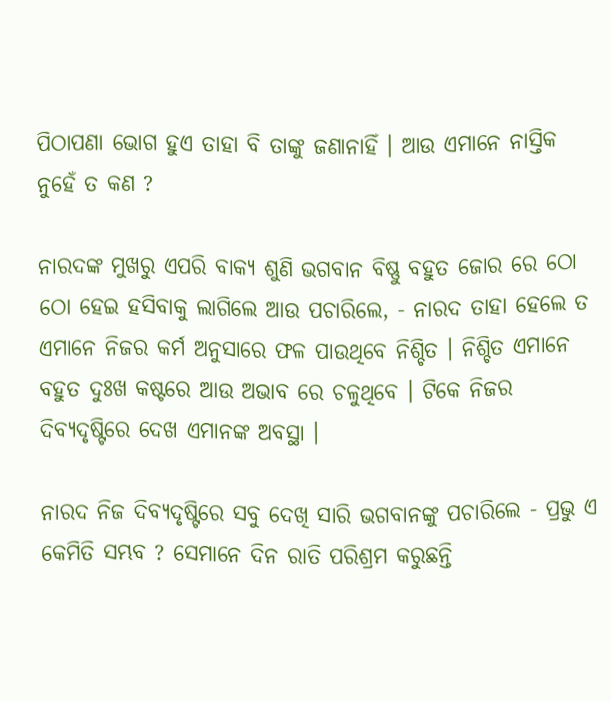ପିଠାପଣା ଭୋଗ ହୁଏ ତାହା ବି ତାଙ୍କୁ ଜଣାନାହିଁ । ଆଉ ଏମାନେ ନାସ୍ତିକ ନୁହେଁ ତ କଣ ?

ନାରଦଙ୍କ ମୁଖରୁ ଏପରି ବାକ୍ୟ ଶୁଣି ଭଗବାନ ବିଷ୍ଣୁ ବହୁତ ଜୋର ରେ ଠୋ ଠୋ ହେଇ ହସିବାକୁ ଲାଗିଲେ ଆଉ ପଚାରିଲେ, - ନାରଦ ତାହା ହେଲେ ତ ଏମାନେ ନିଜର କର୍ମ ଅନୁସାରେ ଫଳ ପାଉଥିବେ ନିଶ୍ଚିତ । ନିଶ୍ଚିତ ଏମାନେ ବହୁତ ଦୁଃଖ କଷ୍ଟରେ ଆଉ ଅଭାବ ରେ ଚଳୁଥିବେ । ଟିକେ ନିଜର ଦିବ୍ୟଦୃଷ୍ଟିରେ ଦେଖ ଏମାନଙ୍କ ଅବସ୍ଥା ।

ନାରଦ ନିଜ ଦିବ୍ୟଦୃଷ୍ଟିରେ ସବୁ ଦେଖି ସାରି ଭଗବାନଙ୍କୁ ପଚାରିଲେ - ପ୍ରଭୁ ଏ କେମିତି ସମ୍ଭବ ? ସେମାନେ ଦିନ ରାତି ପରିଶ୍ରମ କରୁଛନ୍ତି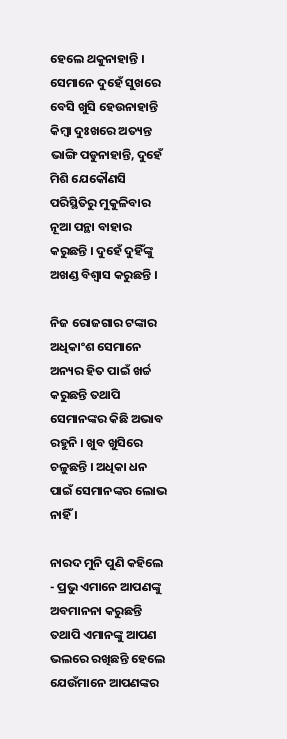ହେଲେ ଥକୁନାହାନ୍ତି । ସେମାନେ ଦୁହେଁ ସୁଖରେ ବେସି ଖୁସି ହେଉନାହାନ୍ତି କିମ୍ବା ଦୁଃଖରେ ଅତ୍ୟନ୍ତ ଭାଙ୍ଗି ପଡୁନାହାନ୍ତି, ଦୁହେଁ ମିଶି ଯେକୌଣସି ପରିସ୍ଥିତିରୁ ମୁକୁଳିବାର ନୂଆ ପନ୍ଥା ବାହାର କରୁଛନ୍ତି । ଦୁହେଁ ଦୁହିଁଙ୍କୁ ଅଖଣ୍ଡ ବିଶ୍ୱାସ କରୁଛନ୍ତି ।

ନିଜ ରୋଜଗାର ଟଙ୍କାର ଅଧିକାଂଶ ସେମାନେ ଅନ୍ୟର ହିତ ପାଇଁ ଖର୍ଚ୍ଚ କରୁଛନ୍ତି ତଥାପି ସେମାନଙ୍କର କିଛି ଅଭାବ ରହୁନି । ଖୁବ ଖୁସିରେ ଚଳୁଛନ୍ତି । ଅଧିକା ଧନ ପାଇଁ ସେମାନଙ୍କର ଲୋଭ ନାହିଁ ।

ନାରଦ ମୁନି ପୁଣି କହିଲେ - ପ୍ରଭୁ ଏମାନେ ଆପଣଙ୍କୁ ଅବମାନନା କରୁଛନ୍ତି ତଥାପି ଏମାନଙ୍କୁ ଆପଣ ଭଲରେ ରଖିଛନ୍ତି ହେଲେ ଯେଉଁମାନେ ଆପଣଙ୍କର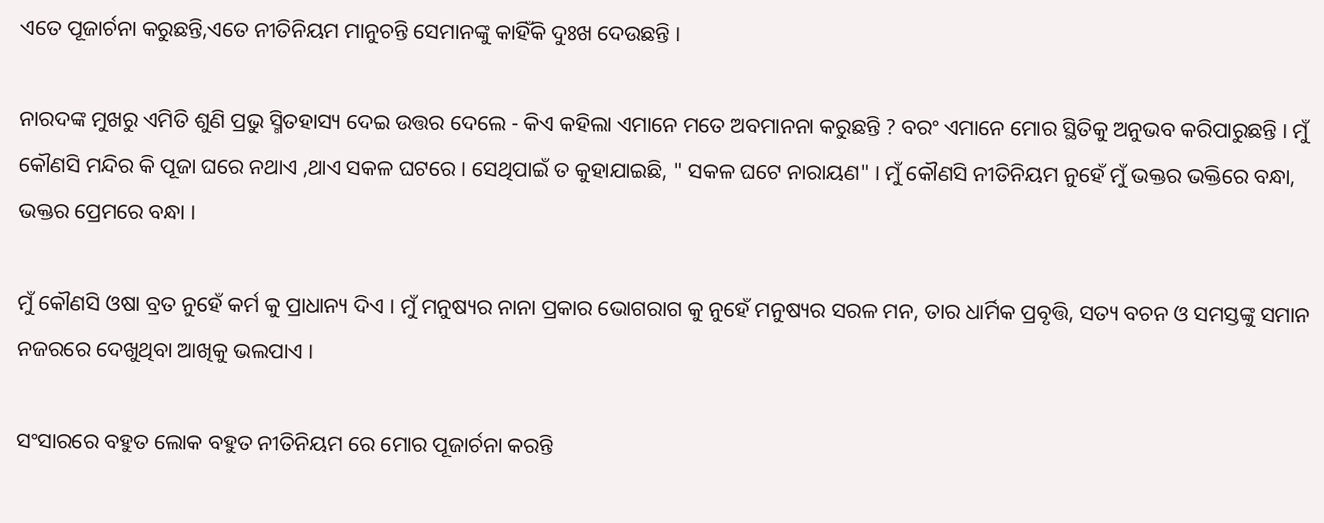ଏତେ ପୂଜାର୍ଚନା କରୁଛନ୍ତି,ଏତେ ନୀତିନିୟମ ମାନୁଚନ୍ତି ସେମାନଙ୍କୁ କାହିଁକି ଦୁଃଖ ଦେଉଛନ୍ତି ।

ନାରଦଙ୍କ ମୁଖରୁ ଏମିତି ଶୁଣି ପ୍ରଭୁ ସ୍ମିତହାସ୍ୟ ଦେଇ ଉତ୍ତର ଦେଲେ - କିଏ କହିଲା ଏମାନେ ମତେ ଅବମାନନା କରୁଛନ୍ତି ? ବରଂ ଏମାନେ ମୋର ସ୍ଥିତିକୁ ଅନୁଭବ କରିପାରୁଛନ୍ତି । ମୁଁ କୌଣସି ମନ୍ଦିର କି ପୂଜା ଘରେ ନଥାଏ ,ଥାଏ ସକଳ ଘଟରେ । ସେଥିପାଇଁ ତ କୁହାଯାଇଛି, " ସକଳ ଘଟେ ନାରାୟଣ" । ମୁଁ କୌଣସି ନୀତିନିୟମ ନୁହେଁ ମୁଁ ଭକ୍ତର ଭକ୍ତିରେ ବନ୍ଧା, ଭକ୍ତର ପ୍ରେମରେ ବନ୍ଧା ।

ମୁଁ କୌଣସି ଓଷା ବ୍ରତ ନୁହେଁ କର୍ମ କୁ ପ୍ରାଧାନ୍ୟ ଦିଏ । ମୁଁ ମନୁଷ୍ୟର ନାନା ପ୍ରକାର ଭୋଗରାଗ କୁ ନୁହେଁ ମନୁଷ୍ୟର ସରଳ ମନ, ତାର ଧାର୍ମିକ ପ୍ରବୃତ୍ତି, ସତ୍ୟ ବଚନ ଓ ସମସ୍ତଙ୍କୁ ସମାନ ନଜରରେ ଦେଖୁଥିବା ଆଖିକୁ ଭଲପାଏ ।

ସଂସାରରେ ବହୁତ ଲୋକ ବହୁତ ନୀତିନିୟମ ରେ ମୋର ପୂଜାର୍ଚନା କରନ୍ତି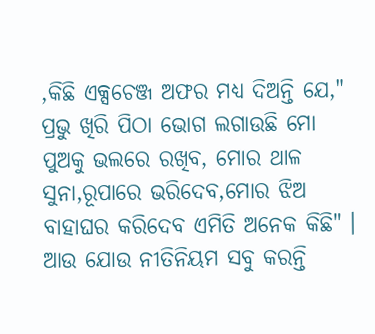,କିଛି ଏକ୍ସଚେଞ୍ଜ ଅଫର ମଧ୍ୟ ଦିଅନ୍ତି ଯେ," ପ୍ରଭୁ ଖିରି ପିଠା ଭୋଗ ଲଗାଉଛି ମୋ ପୁଅକୁ ଭଲରେ ରଖିବ, ମୋର ଥାଳ ସୁନା,ରୂପାରେ ଭରିଦେବ,ମୋର ଝିଅ ବାହାଘର କରିଦେବ ଏମିତି ଅନେକ କିଛି" । ଆଉ ଯୋଉ ନୀତିନିୟମ ସବୁ କରନ୍ତି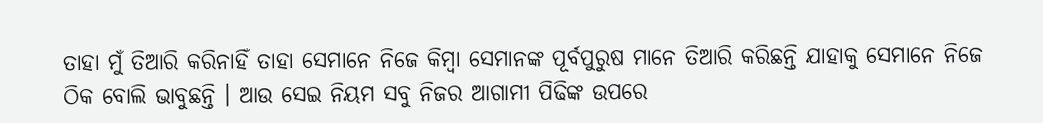ତାହା ମୁଁ ତିଆରି କରିନାହିଁ ତାହା ସେମାନେ ନିଜେ କିମ୍ବା ସେମାନଙ୍କ ପୂର୍ବପୁରୁଷ ମାନେ ତିଆରି କରିଛନ୍ତି ଯାହାକୁ ସେମାନେ ନିଜେ ଠିକ ବୋଲି ଭାବୁଛନ୍ତି । ଆଉ ସେଇ ନିୟମ ସବୁ ନିଜର ଆଗାମୀ ପିଢିଙ୍କ ଉପରେ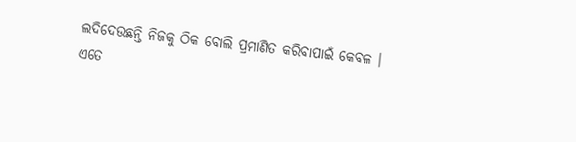ଲଦିଦେଉଛନ୍ତି ନିଜକୁ ଠିକ ବୋଲି ପ୍ରମାଣିତ କରିବାପାଇଁ କେବଳ । ଏତେ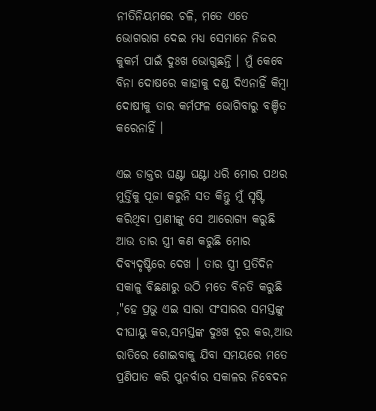ନୀତିନିୟମରେ ଚଳି, ମତେ ଏତେ ଭୋଗରାଗ ଦେଇ ମଧ୍ୟ ସେମାନେ ନିଜର କୁକର୍ମ ପାଇଁ ଦୁଃଖ ଭୋଗୁଛନ୍ତି । ମୁଁ କେବେ ବିନା ଦୋଷରେ କାହାକୁ ଦଣ୍ଡ ଦିଏନାହିଁ କିମ୍ବା ଦୋଷୀକୁ ତାର କର୍ମଫଳ ଭୋଗିବାରୁ ବଞ୍ଚିତ କରେନାହିଁ ।

ଏଇ ଡାକ୍ତର ଘଣ୍ଟା ଘଣ୍ଟା ଧରି ମୋର ପଥର ମୁର୍ତ୍ତିକୁ ପୂଜା କରୁନି ସତ କିନ୍ତୁ ମୁଁ ସୃଷ୍ଟି କରିଥିବା ପ୍ରାଣୀଙ୍କୁ ସେ ଆରୋଗ୍ୟ କରୁଛି ଆଉ ତାର ସ୍ତ୍ରୀ କଣ କରୁଛି ମୋର ଦିବ୍ୟଦୃଷ୍ଟିରେ ଦେଖ । ତାର ସ୍ତ୍ରୀ ପ୍ରତିଦିନ ସକାଳୁ ବିଛଣାରୁ ଉଠି ମତେ ବିନତି କରୁଛି ,"ହେ ପ୍ରଭୁ ଏଇ ସାରା ସଂସାରର ସମସ୍ତଙ୍କୁ ଦୀଘାୟୁ କର,ସମସ୍ତଙ୍କ ଦୁଃଖ ଦୂର କର,ଆଉ ରାତିରେ ଶୋଇବାକୁ ଯିବା ସମୟରେ ମତେ ପ୍ରଣିପାତ କରି ପୁନର୍ବାର ସକାଳର ନିବେଦନ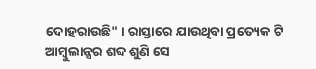ଦୋହରାଉଛି" । ରାସ୍ତାରେ ଯାଉଥିବା ପ୍ରତ୍ୟେକ ଟି ଆମ୍ବୁଲାନ୍ସର ଶବ୍ଦ ଶୁଣି ସେ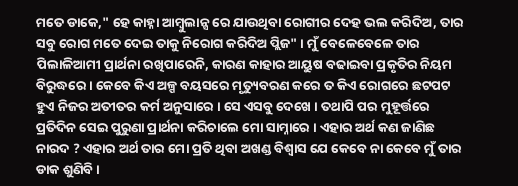ମତେ ଡାକେ," ହେ କାହ୍ନା ଆମ୍ବୁଲାନ୍ସ ରେ ଯାଉଥିବା ରୋଗୀର ଦେହ ଭଲ କରିଦିଅ, ତାର ସବୁ ରୋଗ ମତେ ଦେଇ ତାକୁ ନିରୋଗ କରିଦିଅ ପ୍ଲିଜ" । ମୁଁ ବେଳେବେଳେ ତାର ପିଲାଳିଆମୀ ପ୍ରାର୍ଥନା ରଖିପାରେନି, କାରଣ କାହାର ଆୟୁଷ ବଢାଇବା ପ୍ରକୃତିର ନିୟମ ବିରୁଦ୍ଧରେ । କେବେ କିଏ ଅଳ୍ପ ବୟସରେ ମୃତ୍ୟୁବରଣ କରେ ତ କିଏ ରୋଗରେ ଛଟପଟ ହୁଏ ନିଜର ଅତୀତର କର୍ମ ଅନୁସାରେ । ସେ ଏସବୁ ଦେଖେ । ତଥାପି ପର ମୁହୂର୍ତ୍ତରେ ପ୍ରତିଦିନ ସେଇ ପୁରୁଣା ପ୍ରାର୍ଥନା କରିଚାଲେ ମୋ ସାମ୍ନାରେ । ଏହାର ଅର୍ଥ କଣ ଜାଣିଛ ନାରଦ ? ଏହାର ଅର୍ଥ ତାର ମୋ ପ୍ରତି ଥିବା ଅଖଣ୍ଡ ବିଶ୍ୱାସ ଯେ କେବେ ନା କେବେ ମୁଁ ତାର ଡାକ ଶୁଣିବି ।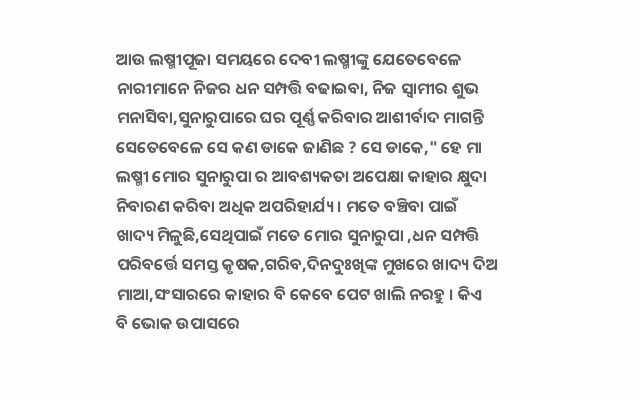ଆଉ ଲଷ୍ମୀପୂଜା ସମୟରେ ଦେବୀ ଲଷ୍ମୀଙ୍କୁ ଯେତେବେଳେ ନାରୀମାନେ ନିଜର ଧନ ସମ୍ପତ୍ତି ବଢାଇବା, ନିଜ ସ୍ୱାମୀର ଶୁଭ ମନାସିବା,ସୁନାରୁପାରେ ଘର ପୂର୍ଣ୍ଣ କରିବାର ଆଶୀର୍ବାଦ ମାଗନ୍ତି ସେତେବେଳେ ସେ କଣ ଡାକେ ଜାଣିଛ ? ସେ ଡାକେ," ହେ ମା ଲଷ୍ମୀ ମୋର ସୁନାରୁପା ର ଆବଶ୍ୟକତା ଅପେକ୍ଷା କାହାର କ୍ଷୁଦା ନିବାରଣ କରିବା ଅଧିକ ଅପରିହାର୍ଯ୍ୟ । ମତେ ବଞ୍ଚିବା ପାଇଁ ଖାଦ୍ୟ ମିଳୁଛି,ସେଥିପାଇଁ ମତେ ମୋର ସୁନାରୁପା ,ଧନ ସମ୍ପତ୍ତି ପରିବର୍ତ୍ତେ ସମସ୍ତ କୃଷକ,ଗରିବ,ଦିନଦୁଃଖିଙ୍କ ମୁଖରେ ଖାଦ୍ୟ ଦିଅ ମାଆ,ସଂସାରରେ କାହାର ବି କେବେ ପେଟ ଖାଲି ନରହୁ । କିଏ ବି ଭୋକ ଉପାସରେ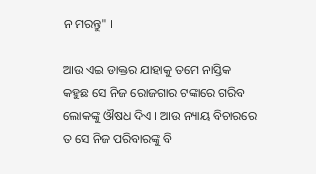ନ ମରନ୍ତୁ" ।

ଆଉ ଏଇ ଡାକ୍ତର ଯାହାକୁ ତମେ ନାସ୍ତିକ କହୁଛ ସେ ନିଜ ରୋଜଗାର ଟଙ୍କାରେ ଗରିବ ଲୋକଙ୍କୁ ଔଷଧ ଦିଏ । ଆଉ ନ୍ୟାୟ ବିଚାରରେ ତ ସେ ନିଜ ପରିବାରଙ୍କୁ ବି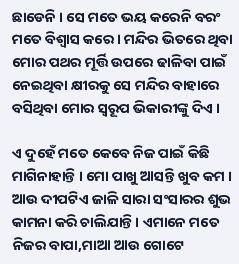ଛାଡେନି । ସେ ମତେ ଭୟ କରେନି ବରଂ ମତେ ବିଶ୍ୱାସ କରେ । ମନ୍ଦିର ଭିତରେ ଥିବା ମୋର ପଥର ମୂର୍ତ୍ତି ଉପରେ ଢାଳିବା ପାଇଁ ନେଇଥିବା କ୍ଷୀରକୁ ସେ ମନ୍ଦିର ବାହାରେ ବସିଥିବା ମୋର ସ୍ୱରୂପ ଭିକାରୀଙ୍କୁ ଦିଏ ।

ଏ ଦୁହେଁ ମତେ କେବେ ନିଜ ପାଇଁ କିଛି ମାଗିନାହାନ୍ତି । ମୋ ପାଖୁ ଆସନ୍ତି ଖୁବ କମ । ଆଉ ଦୀପଟିଏ ଜାଳି ସାରା ସଂସାରର ଶୁଭ କାମନା କରି ଚାଲିଯାନ୍ତି । ଏମାନେ ମତେ ନିଜର ବାପା,ମାଆ ଆଉ ଗୋଟେ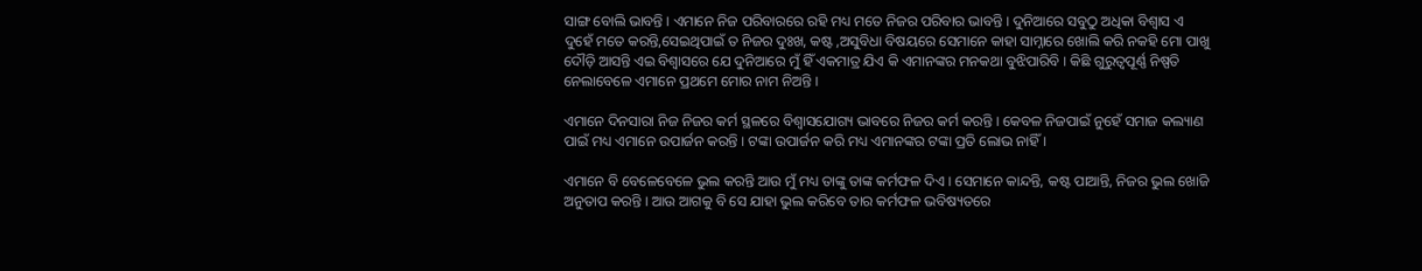ସାଙ୍ଗ ବୋଲି ଭାବନ୍ତି । ଏମାନେ ନିଜ ପରିବାରରେ ରହି ମଧ୍ୟ ମତେ ନିଜର ପରିବାର ଭାବନ୍ତି । ଦୁନିଆରେ ସବୁଠୁ ଅଧିକା ବିଶ୍ୱାସ ଏ ଦୁହେଁ ମତେ କରନ୍ତି,ସେଇଥିପାଇଁ ତ ନିଜର ଦୁଃଖ, କଷ୍ଟ ,ଅସୁବିଧା ବିଷୟରେ ସେମାନେ କାହା ସାମ୍ନାରେ ଖୋଲି କରି ନକହି ମୋ ପାଖୁ ଦୌଡ଼ି ଆସନ୍ତି ଏଇ ବିଶ୍ୱାସରେ ଯେ ଦୁନିଆରେ ମୁଁ ହିଁ ଏକମାତ୍ର ଯିଏ କି ଏମାନଙ୍କର ମନକଥା ବୁଝିପାରିବି । କିଛି ଗୁରୁତ୍ୱପୂର୍ଣ୍ଣ ନିଷ୍ପତି ନେଲାବେଳେ ଏମାନେ ପ୍ରଥମେ ମୋର ନାମ ନିଅନ୍ତି ।

ଏମାନେ ଦିନସାରା ନିଜ ନିଜର କର୍ମ ସ୍ଥଳରେ ବିଶ୍ୱାସଯୋଗ୍ୟ ଭାବରେ ନିଜର କର୍ମ କରନ୍ତି । କେବଳ ନିଜପାଇଁ ନୁହେଁ ସମାଜ କଲ୍ୟାଣ ପାଇଁ ମଧ୍ୟ ଏମାନେ ଉପାର୍ଜନ କରନ୍ତି । ଟଙ୍କା ଉପାର୍ଜନ କରି ମଧ୍ୟ ଏମାନଙ୍କର ଟଙ୍କା ପ୍ରତି ଲୋଭ ନାହିଁ ।

ଏମାନେ ବି ବେଳେବେଳେ ଭୁଲ କରନ୍ତି ଆଉ ମୁଁ ମଧ୍ୟ ତାଙ୍କୁ ତାଙ୍କ କର୍ମଫଳ ଦିଏ । ସେମାନେ କାନ୍ଦନ୍ତି, କଷ୍ଟ ପାଆନ୍ତି, ନିଜର ଭୁଲ ଖୋଜି ଅନୁତାପ କରନ୍ତି । ଆଉ ଆଗକୁ ବି ସେ ଯାହା ଭୁଲ କରିବେ ତାର କର୍ମଫଳ ଭବିଷ୍ୟତରେ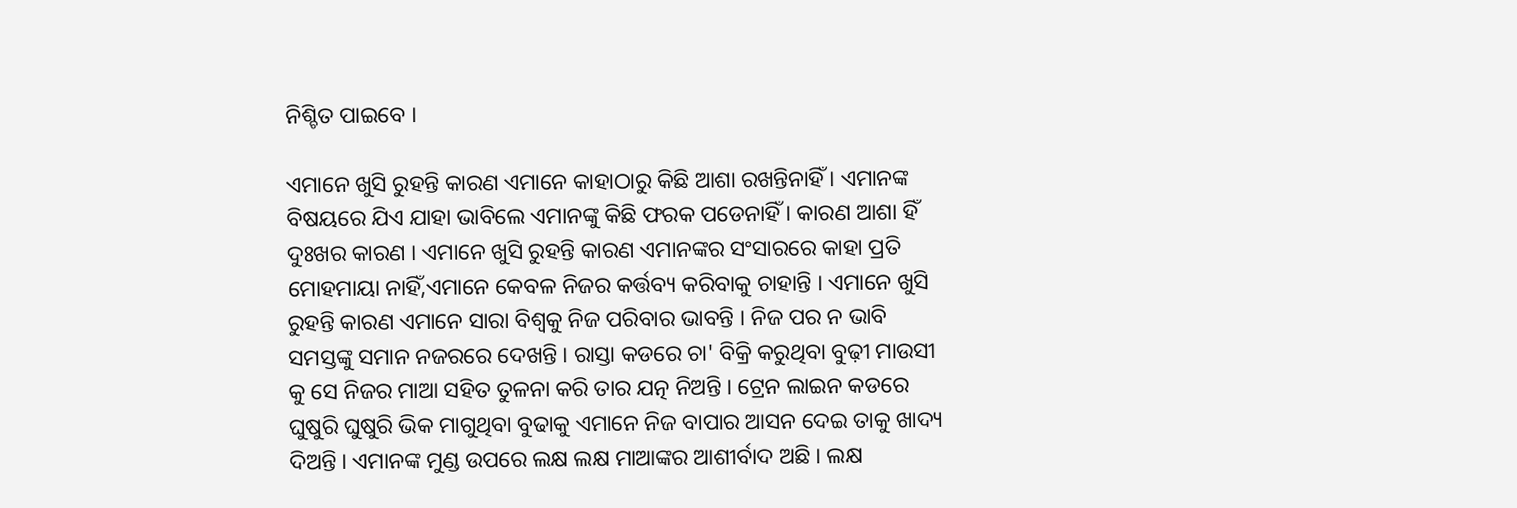ନିଶ୍ଚିତ ପାଇବେ ।

ଏମାନେ ଖୁସି ରୁହନ୍ତି କାରଣ ଏମାନେ କାହାଠାରୁ କିଛି ଆଶା ରଖନ୍ତିନାହିଁ । ଏମାନଙ୍କ ବିଷୟରେ ଯିଏ ଯାହା ଭାବିଲେ ଏମାନଙ୍କୁ କିଛି ଫରକ ପଡେନାହିଁ । କାରଣ ଆଶା ହିଁ ଦୁଃଖର କାରଣ । ଏମାନେ ଖୁସି ରୁହନ୍ତି କାରଣ ଏମାନଙ୍କର ସଂସାରରେ କାହା ପ୍ରତି ମୋହମାୟା ନାହିଁ,ଏମାନେ କେବଳ ନିଜର କର୍ତ୍ତବ୍ୟ କରିବାକୁ ଚାହାନ୍ତି । ଏମାନେ ଖୁସି ରୁହନ୍ତି କାରଣ ଏମାନେ ସାରା ବିଶ୍ୱକୁ ନିଜ ପରିବାର ଭାବନ୍ତି । ନିଜ ପର ନ ଭାବି ସମସ୍ତଙ୍କୁ ସମାନ ନଜରରେ ଦେଖନ୍ତି । ରାସ୍ତା କଡରେ ଚା' ବିକ୍ରି କରୁଥିବା ବୁଢ଼ୀ ମାଉସୀ କୁ ସେ ନିଜର ମାଆ ସହିତ ତୁଳନା କରି ତାର ଯତ୍ନ ନିଅନ୍ତି । ଟ୍ରେନ ଲାଇନ କଡରେ ଘୁଷୁରି ଘୁଷୁରି ଭିକ ମାଗୁଥିବା ବୁଢାକୁ ଏମାନେ ନିଜ ବାପାର ଆସନ ଦେଇ ତାକୁ ଖାଦ୍ୟ ଦିଅନ୍ତି । ଏମାନଙ୍କ ମୁଣ୍ଡ ଉପରେ ଲକ୍ଷ ଲକ୍ଷ ମାଆଙ୍କର ଆଶୀର୍ବାଦ ଅଛି । ଲକ୍ଷ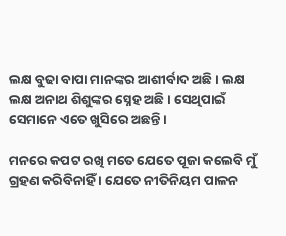ଲକ୍ଷ ବୁଢା ବାପା ମାନଙ୍କର ଆଶୀର୍ବାଦ ଅଛି । ଲକ୍ଷ ଲକ୍ଷ ଅନାଥ ଶିଶୁଙ୍କର ସ୍ନେହ ଅଛି । ସେଥିପାଇଁ ସେମାନେ ଏତେ ଖୁସିରେ ଅଛନ୍ତି ।

ମନରେ କପଟ ରଖି ମତେ ଯେତେ ପୂଜା କଲେବି ମୁଁ ଗ୍ରହଣ କରିବିନାହିଁ । ଯେତେ ନୀତିନିୟମ ପାଳନ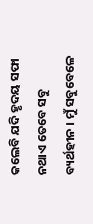କଲେବି ଯଦି ହୃଦୟ ସଫା ନଥାଏ ତେବେ ସବୁ ବ୍ୟର୍ଥହୀନ । ମୁଁ ସବୁବେଳେ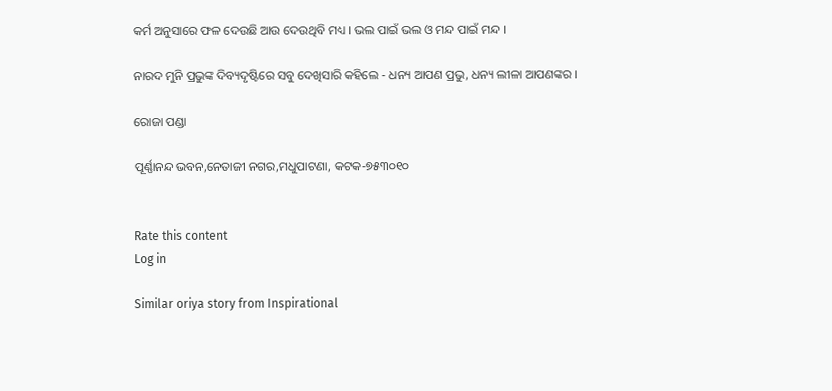କର୍ମ ଅନୁସାରେ ଫଳ ଦେଉଛି ଆଉ ଦେଉଥିବି ମଧ୍ୟ । ଭଲ ପାଇଁ ଭଲ ଓ ମନ୍ଦ ପାଇଁ ମନ୍ଦ ।

ନାରଦ ମୁନି ପ୍ରଭୁଙ୍କ ଦିବ୍ୟଦୃଷ୍ଟିରେ ସବୁ ଦେଖିସାରି କହିଲେ - ଧନ୍ୟ ଆପଣ ପ୍ରଭୁ, ଧନ୍ୟ ଲୀଳା ଆପଣଙ୍କର ।

ରୋଜା ପଣ୍ଡା

ପୂର୍ଣ୍ଣାନନ୍ଦ ଭବନ,ନେତାଜୀ ନଗର,ମଧୁପାଟଣା, କଟକ-୭୫୩୦୧୦


Rate this content
Log in

Similar oriya story from Inspirational